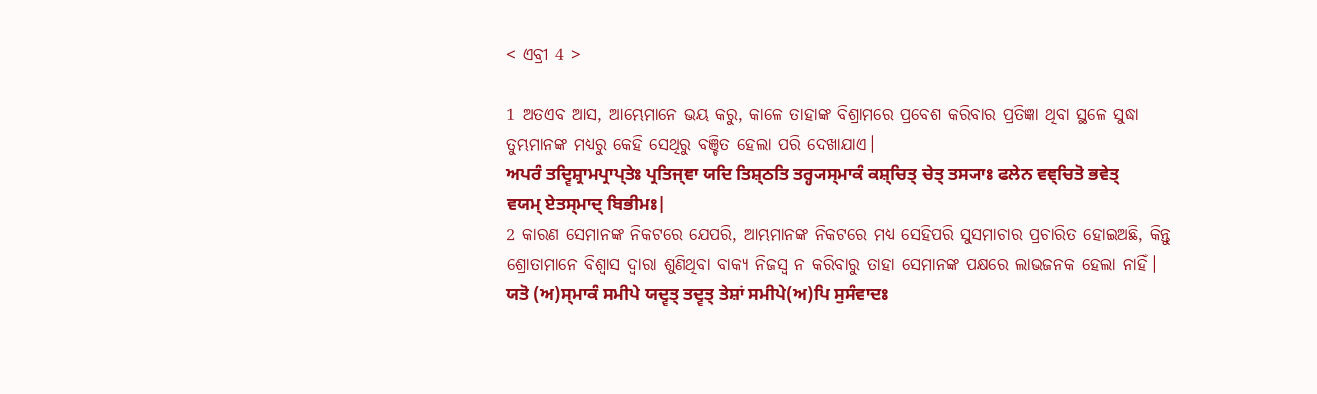< ଏବ୍ରୀ 4 >

1 ଅତଏବ ଆସ, ଆମ୍ଭେମାନେ ଭୟ କରୁ, କାଳେ ତାହାଙ୍କ ବିଶ୍ରାମରେ ପ୍ରବେଶ କରିବାର ପ୍ରତିଜ୍ଞା ଥିବା ସ୍ଥଳେ ସୁଦ୍ଧା ତୁମ୍ଭମାନଙ୍କ ମଧ୍ୟରୁ କେହି ସେଥିରୁ ବଞ୍ଚିତ ହେଲା ପରି ଦେଖାଯାଏ।
ਅਪਰੰ ਤਦ੍ਵਿਸ਼੍ਰਾਮਪ੍ਰਾਪ੍ਤੇਃ ਪ੍ਰਤਿਜ੍ਞਾ ਯਦਿ ਤਿਸ਼੍ਠਤਿ ਤਰ੍ਹ੍ਯਸ੍ਮਾਕੰ ਕਸ਼੍ਚਿਤ੍ ਚੇਤ੍ ਤਸ੍ਯਾਃ ਫਲੇਨ ਵਞ੍ਚਿਤੋ ਭਵੇਤ੍ ਵਯਮ੍ ਏਤਸ੍ਮਾਦ੍ ਬਿਭੀਮਃ|
2 କାରଣ ସେମାନଙ୍କ ନିକଟରେ ଯେପରି, ଆମ୍ଭମାନଙ୍କ ନିକଟରେ ମଧ୍ୟ ସେହିପରି ସୁସମାଚାର ପ୍ରଚାରିତ ହୋଇଅଛି, କିନ୍ତୁ ଶ୍ରୋତାମାନେ ବିଶ୍ୱାସ ଦ୍ୱାରା ଶୁଣିଥିବା ବାକ୍ୟ ନିଜସ୍ୱ ନ କରିବାରୁ ତାହା ସେମାନଙ୍କ ପକ୍ଷରେ ଲାଭଜନକ ହେଲା ନାହିଁ।
ਯਤੋ (ਅ)ਸ੍ਮਾਕੰ ਸਮੀਪੇ ਯਦ੍ਵਤ੍ ਤਦ੍ਵਤ੍ ਤੇਸ਼ਾਂ ਸਮੀਪੇ(ਅ)ਪਿ ਸੁਸੰਵਾਦਃ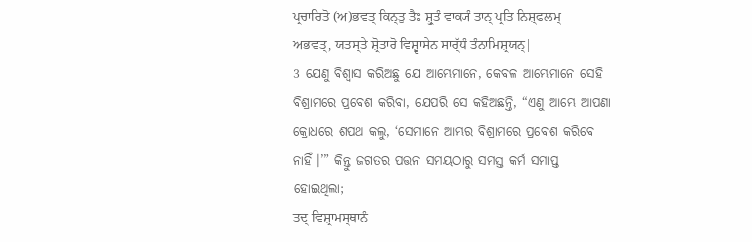ਪ੍ਰਚਾਰਿਤੋ (ਅ)ਭਵਤ੍ ਕਿਨ੍ਤੁ ਤੈਃ ਸ਼੍ਰੁਤੰ ਵਾਕ੍ਯੰ ਤਾਨ੍ ਪ੍ਰਤਿ ਨਿਸ਼੍ਫਲਮ੍ ਅਭਵਤ੍, ਯਤਸ੍ਤੇ ਸ਼੍ਰੋਤਾਰੋ ਵਿਸ਼੍ਵਾਸੇਨ ਸਾਰ੍ੱਧੰ ਤੰਨਾਮਿਸ਼੍ਰਯਨ੍|
3 ଯେଣୁ ବିଶ୍ୱାସ କରିଅଛୁ ଯେ ଆମ୍ଭେମାନେ, କେବଳ ଆମ୍ଭେମାନେ ସେହି ବିଶ୍ରାମରେ ପ୍ରବେଶ କରିବା, ଯେପରି ସେ କହିଅଛନ୍ତି, “ଏଣୁ ଆମ୍ଭେ ଆପଣା କ୍ରୋଧରେ ଶପଥ କଲୁ, ‘ସେମାନେ ଆମ୍ଭର ବିଶ୍ରାମରେ ପ୍ରବେଶ କରିବେ ନାହିଁ।’” କିନ୍ତୁ ଜଗତର ପତ୍ତନ ସମୟଠାରୁ ସମସ୍ତ କର୍ମ ସମାପ୍ତ ହୋଇଥିଲା;
ਤਦ੍ ਵਿਸ਼੍ਰਾਮਸ੍ਥਾਨੰ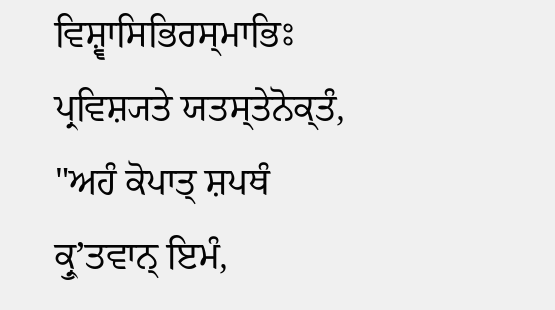ਵਿਸ਼੍ਵਾਸਿਭਿਰਸ੍ਮਾਭਿਃ ਪ੍ਰਵਿਸ਼੍ਯਤੇ ਯਤਸ੍ਤੇਨੋਕ੍ਤੰ, "ਅਹੰ ਕੋਪਾਤ੍ ਸ਼ਪਥੰ ਕ੍ਰੁʼਤਵਾਨ੍ ਇਮੰ,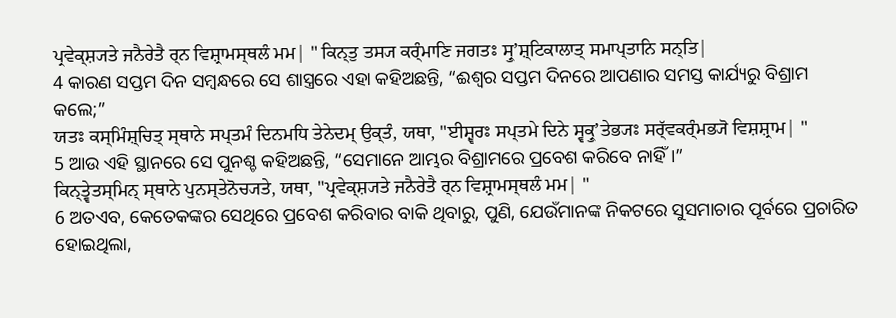ਪ੍ਰਵੇਕ੍ਸ਼੍ਯਤੇ ਜਨੈਰੇਤੈ ਰ੍ਨ ਵਿਸ਼੍ਰਾਮਸ੍ਥਲੰ ਮਮ| " ਕਿਨ੍ਤੁ ਤਸ੍ਯ ਕਰ੍ੰਮਾਣਿ ਜਗਤਃ ਸ੍ਰੁʼਸ਼੍ਟਿਕਾਲਾਤ੍ ਸਮਾਪ੍ਤਾਨਿ ਸਨ੍ਤਿ|
4 କାରଣ ସପ୍ତମ ଦିନ ସମ୍ବନ୍ଧରେ ସେ ଶାସ୍ତ୍ରରେ ଏହା କହିଅଛନ୍ତି, “ଈଶ୍ବର ସପ୍ତମ ଦିନରେ ଆପଣାର ସମସ୍ତ କାର୍ଯ୍ୟରୁ ବିଶ୍ରାମ କଲେ;”
ਯਤਃ ਕਸ੍ਮਿੰਸ਼੍ਚਿਤ੍ ਸ੍ਥਾਨੇ ਸਪ੍ਤਮੰ ਦਿਨਮਧਿ ਤੇਨੇਦਮ੍ ਉਕ੍ਤੰ, ਯਥਾ, "ਈਸ਼੍ਵਰਃ ਸਪ੍ਤਮੇ ਦਿਨੇ ਸ੍ਵਕ੍ਰੁʼਤੇਭ੍ਯਃ ਸਰ੍ੱਵਕਰ੍ੰਮਭ੍ਯੋ ਵਿਸ਼ਸ਼੍ਰਾਮ| "
5 ଆଉ ଏହି ସ୍ଥାନରେ ସେ ପୁନଶ୍ଚ କହିଅଛନ୍ତି, “ସେମାନେ ଆମ୍ଭର ବିଶ୍ରାମରେ ପ୍ରବେଶ କରିବେ ନାହିଁ।”
ਕਿਨ੍ਤ੍ਵੇਤਸ੍ਮਿਨ੍ ਸ੍ਥਾਨੇ ਪੁਨਸ੍ਤੇਨੋਚ੍ਯਤੇ, ਯਥਾ, "ਪ੍ਰਵੇਕ੍ਸ਼੍ਯਤੇ ਜਨੈਰੇਤੈ ਰ੍ਨ ਵਿਸ਼੍ਰਾਮਸ੍ਥਲੰ ਮਮ| "
6 ଅତଏବ, କେତେକଙ୍କର ସେଥିରେ ପ୍ରବେଶ କରିବାର ବାକି ଥିବାରୁ, ପୁଣି, ଯେଉଁମାନଙ୍କ ନିକଟରେ ସୁସମାଚାର ପୂର୍ବରେ ପ୍ରଚାରିତ ହୋଇଥିଲା,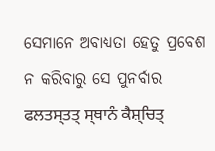ସେମାନେ ଅବାଧ୍ୟତା ହେତୁ ପ୍ରବେଶ ନ କରିବାରୁ ସେ ପୁନର୍ବାର
ਫਲਤਸ੍ਤਤ੍ ਸ੍ਥਾਨੰ ਕੈਸ਼੍ਚਿਤ੍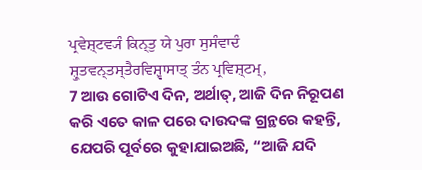ਪ੍ਰਵੇਸ਼੍ਟਵ੍ਯੰ ਕਿਨ੍ਤੁ ਯੇ ਪੁਰਾ ਸੁਸੰਵਾਦੰ ਸ਼੍ਰੁਤਵਨ੍ਤਸ੍ਤੈਰਵਿਸ਼੍ਵਾਸਾਤ੍ ਤੰਨ ਪ੍ਰਵਿਸ਼੍ਟਮ੍,
7 ଆଉ ଗୋଟିଏ ଦିନ, ଅର୍ଥାତ୍‍, ଆଜି ଦିନ ନିରୂପଣ କରି ଏତେ କାଳ ପରେ ଦାଉଦଙ୍କ ଗ୍ରନ୍ଥରେ କହନ୍ତି, ଯେପରି ପୂର୍ବରେ କୁହାଯାଇଅଛି, “ଆଜି ଯଦି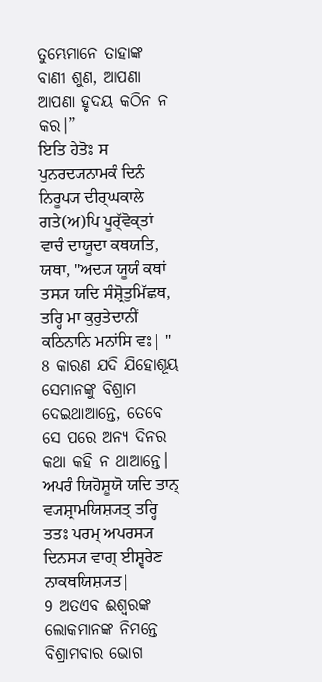ତୁମ୍ଭେମାନେ ତାହାଙ୍କ ବାଣୀ ଶୁଣ, ଆପଣା ଆପଣା ହୃଦୟ କଠିନ ନ କର।”
ਇਤਿ ਹੇਤੋਃ ਸ ਪੁਨਰਦ੍ਯਨਾਮਕੰ ਦਿਨੰ ਨਿਰੂਪ੍ਯ ਦੀਰ੍ਘਕਾਲੇ ਗਤੇ(ਅ)ਪਿ ਪੂਰ੍ੱਵੋਕ੍ਤਾਂ ਵਾਚੰ ਦਾਯੂਦਾ ਕਥਯਤਿ, ਯਥਾ, "ਅਦ੍ਯ ਯੂਯੰ ਕਥਾਂ ਤਸ੍ਯ ਯਦਿ ਸੰਸ਼੍ਰੋਤੁਮਿੱਛਥ, ਤਰ੍ਹਿ ਮਾ ਕੁਰੁਤੇਦਾਨੀਂ ਕਠਿਨਾਨਿ ਮਨਾਂਸਿ ਵਃ| "
8 କାରଣ ଯଦି ଯିହୋଶୂୟ ସେମାନଙ୍କୁ ବିଶ୍ରାମ ଦେଇଥାଆନ୍ତେ, ତେବେ ସେ ପରେ ଅନ୍ୟ ଦିନର କଥା କହି ନ ଥାଆନ୍ତେ।
ਅਪਰੰ ਯਿਹੋਸ਼ੂਯੋ ਯਦਿ ਤਾਨ੍ ਵ੍ਯਸ਼੍ਰਾਮਯਿਸ਼੍ਯਤ੍ ਤਰ੍ਹਿ ਤਤਃ ਪਰਮ੍ ਅਪਰਸ੍ਯ ਦਿਨਸ੍ਯ ਵਾਗ੍ ਈਸ਼੍ਵਰੇਣ ਨਾਕਥਯਿਸ਼੍ਯਤ|
9 ଅତଏବ ଈଶ୍ବରଙ୍କ ଲୋକମାନଙ୍କ ନିମନ୍ତେ ବିଶ୍ରାମବାର ଭୋଗ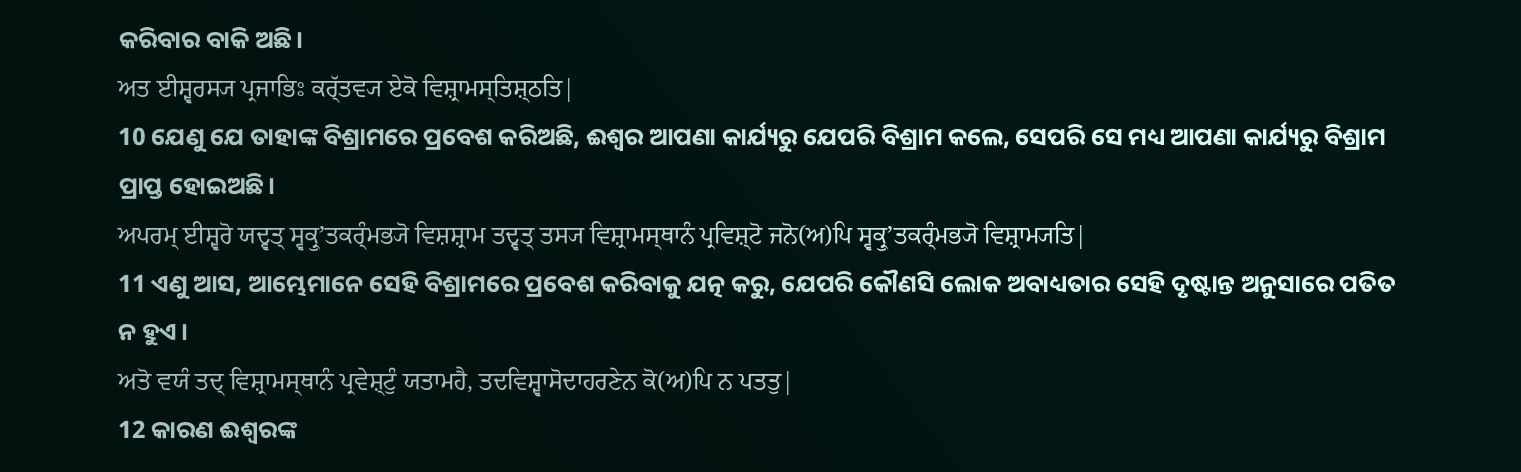କରିବାର ବାକି ଅଛି।
ਅਤ ਈਸ਼੍ਵਰਸ੍ਯ ਪ੍ਰਜਾਭਿਃ ਕਰ੍ੱਤਵ੍ਯ ਏਕੋ ਵਿਸ਼੍ਰਾਮਸ੍ਤਿਸ਼੍ਠਤਿ|
10 ଯେଣୁ ଯେ ତାହାଙ୍କ ବିଶ୍ରାମରେ ପ୍ରବେଶ କରିଅଛି, ଈଶ୍ବର ଆପଣା କାର୍ଯ୍ୟରୁ ଯେପରି ବିଶ୍ରାମ କଲେ, ସେପରି ସେ ମଧ୍ୟ ଆପଣା କାର୍ଯ୍ୟରୁ ବିଶ୍ରାମ ପ୍ରାପ୍ତ ହୋଇଅଛି।
ਅਪਰਮ੍ ਈਸ਼੍ਵਰੋ ਯਦ੍ਵਤ੍ ਸ੍ਵਕ੍ਰੁʼਤਕਰ੍ੰਮਭ੍ਯੋ ਵਿਸ਼ਸ਼੍ਰਾਮ ਤਦ੍ਵਤ੍ ਤਸ੍ਯ ਵਿਸ਼੍ਰਾਮਸ੍ਥਾਨੰ ਪ੍ਰਵਿਸ਼੍ਟੋ ਜਨੋ(ਅ)ਪਿ ਸ੍ਵਕ੍ਰੁʼਤਕਰ੍ੰਮਭ੍ਯੋ ਵਿਸ਼੍ਰਾਮ੍ਯਤਿ|
11 ଏଣୁ ଆସ, ଆମ୍ଭେମାନେ ସେହି ବିଶ୍ରାମରେ ପ୍ରବେଶ କରିବାକୁ ଯତ୍ନ କରୁ, ଯେପରି କୌଣସି ଲୋକ ଅବାଧ୍ୟତାର ସେହି ଦୃଷ୍ଟାନ୍ତ ଅନୁସାରେ ପତିତ ନ ହୁଏ।
ਅਤੋ ਵਯੰ ਤਦ੍ ਵਿਸ਼੍ਰਾਮਸ੍ਥਾਨੰ ਪ੍ਰਵੇਸ਼੍ਟੁੰ ਯਤਾਮਹੈ, ਤਦਵਿਸ਼੍ਵਾਸੋਦਾਹਰਣੇਨ ਕੋ(ਅ)ਪਿ ਨ ਪਤਤੁ|
12 କାରଣ ଈଶ୍ବରଙ୍କ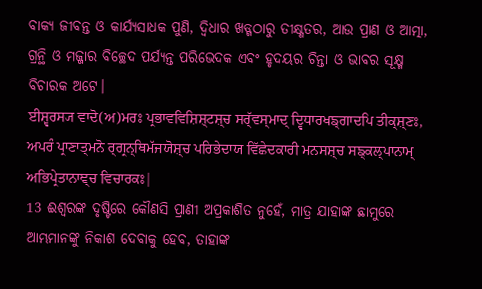ବାକ୍ୟ ଜୀବନ୍ତ ଓ କାର୍ଯ୍ୟସାଧକ ପୁଣି, ଦ୍ୱିଧାର ଖଡ୍ଗଠାରୁ ତୀକ୍ଷ୍ଣତର, ଆଉ ପ୍ରାଣ ଓ ଆତ୍ମା, ଗ୍ରନ୍ଥି ଓ ମଜ୍ଜାର ବିଚ୍ଛେଦ ପର୍ଯ୍ୟନ୍ତ ପରିଭେଦକ ଏବଂ ହୃଦୟର ଚିନ୍ତା ଓ ଭାବର ସୂକ୍ଷ୍ମ ବିଚାରକ ଅଟେ।
ਈਸ਼੍ਵਰਸ੍ਯ ਵਾਦੋ(ਅ)ਮਰਃ ਪ੍ਰਭਾਵਵਿਸ਼ਿਸ਼੍ਟਸ਼੍ਚ ਸਰ੍ੱਵਸ੍ਮਾਦ੍ ਦ੍ਵਿਧਾਰਖਙ੍ਗਾਦਪਿ ਤੀਕ੍ਸ਼੍ਣਃ, ਅਪਰੰ ਪ੍ਰਾਣਾਤ੍ਮਨੋ ਰ੍ਗ੍ਰਨ੍ਥਿਮੱਜਯੋਸ਼੍ਚ ਪਰਿਭੇਦਾਯ ਵਿੱਛੇਦਕਾਰੀ ਮਨਸਸ਼੍ਚ ਸਙ੍ਕਲ੍ਪਾਨਾਮ੍ ਅਭਿਪ੍ਰੇਤਾਨਾਞ੍ਚ ਵਿਚਾਰਕਃ|
13 ଈଶ୍ବରଙ୍କ ଦୃଷ୍ଟିରେ କୌଣସି ପ୍ରାଣୀ ଅପ୍ରକାଶିତ ନୁହେଁ, ମାତ୍ର ଯାହାଙ୍କ ଛାମୁରେ ଆମ୍ଭମାନଙ୍କୁ ନିକାଶ ଦେବାକୁ ହେବ, ତାହାଙ୍କ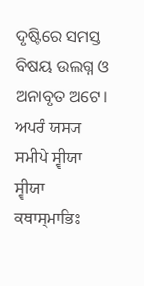ଦୃଷ୍ଟିରେ ସମସ୍ତ ବିଷୟ ଉଲଗ୍ନ ଓ ଅନାବୃତ ଅଟେ।
ਅਪਰੰ ਯਸ੍ਯ ਸਮੀਪੇ ਸ੍ਵੀਯਾ ਸ੍ਵੀਯਾ ਕਥਾਸ੍ਮਾਭਿਃ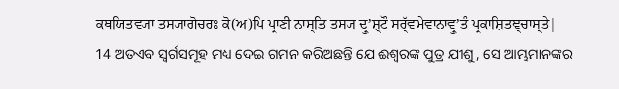ਕਥਯਿਤਵ੍ਯਾ ਤਸ੍ਯਾਗੋਚਰਃ ਕੋ(ਅ)ਪਿ ਪ੍ਰਾਣੀ ਨਾਸ੍ਤਿ ਤਸ੍ਯ ਦ੍ਰੁʼਸ਼੍ਟੌ ਸਰ੍ੱਵਮੇਵਾਨਾਵ੍ਰੁʼਤੰ ਪ੍ਰਕਾਸ਼ਿਤਞ੍ਚਾਸ੍ਤੇ|
14 ଅତଏବ ସ୍ୱର୍ଗସମୂହ ମଧ୍ୟ ଦେଇ ଗମନ କରିଅଛନ୍ତି ଯେ ଈଶ୍ବରଙ୍କ ପୁତ୍ର ଯୀଶୁ, ସେ ଆମ୍ଭମାନଙ୍କର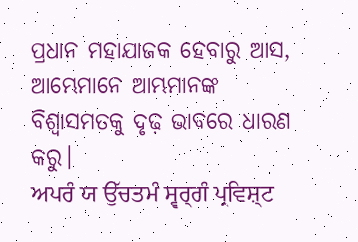ପ୍ରଧାନ ମହାଯାଜକ ହେବାରୁ ଆସ, ଆମ୍ଭେମାନେ ଆମ୍ଭମାନଙ୍କ ବିଶ୍ୱାସମତକୁ ଦୃଢ଼ ଭାବରେ ଧାରଣ କରୁ।
ਅਪਰੰ ਯ ਉੱਚਤਮੰ ਸ੍ਵਰ੍ਗੰ ਪ੍ਰਵਿਸ਼੍ਟ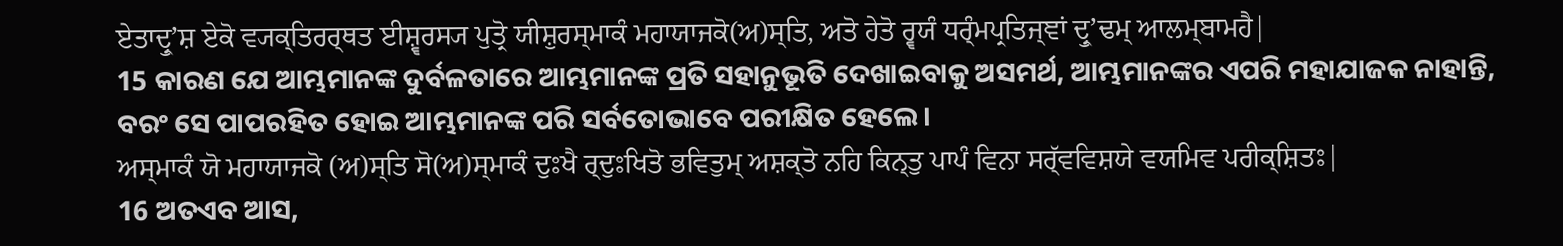ਏਤਾਦ੍ਰੁʼਸ਼ ਏਕੋ ਵ੍ਯਕ੍ਤਿਰਰ੍ਥਤ ਈਸ਼੍ਵਰਸ੍ਯ ਪੁਤ੍ਰੋ ਯੀਸ਼ੁਰਸ੍ਮਾਕੰ ਮਹਾਯਾਜਕੋ(ਅ)ਸ੍ਤਿ, ਅਤੋ ਹੇਤੋ ਰ੍ਵਯੰ ਧਰ੍ੰਮਪ੍ਰਤਿਜ੍ਞਾਂ ਦ੍ਰੁʼਢਮ੍ ਆਲਮ੍ਬਾਮਹੈ|
15 କାରଣ ଯେ ଆମ୍ଭମାନଙ୍କ ଦୁର୍ବଳତାରେ ଆମ୍ଭମାନଙ୍କ ପ୍ରତି ସହାନୁଭୂତି ଦେଖାଇବାକୁ ଅସମର୍ଥ, ଆମ୍ଭମାନଙ୍କର ଏପରି ମହାଯାଜକ ନାହାନ୍ତି, ବରଂ ସେ ପାପରହିତ ହୋଇ ଆମ୍ଭମାନଙ୍କ ପରି ସର୍ବତୋଭାବେ ପରୀକ୍ଷିତ ହେଲେ।
ਅਸ੍ਮਾਕੰ ਯੋ ਮਹਾਯਾਜਕੋ (ਅ)ਸ੍ਤਿ ਸੋ(ਅ)ਸ੍ਮਾਕੰ ਦੁਃਖੈ ਰ੍ਦੁਃਖਿਤੋ ਭਵਿਤੁਮ੍ ਅਸ਼ਕ੍ਤੋ ਨਹਿ ਕਿਨ੍ਤੁ ਪਾਪੰ ਵਿਨਾ ਸਰ੍ੱਵਵਿਸ਼ਯੇ ਵਯਮਿਵ ਪਰੀਕ੍ਸ਼ਿਤਃ|
16 ଅତଏବ ଆସ,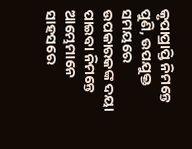କୃପାପ୍ରାପ୍ତି ନିମନ୍ତେ ପୁଣି, ଉପଯୁକ୍ତ ସମୟରେ ଉପକାରକଙ୍କ ଦୟା ପାଇବା ନିମନ୍ତେ ଆମ୍ଭେମାନେ ସାହସରେ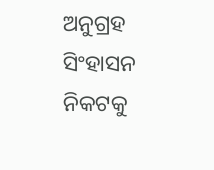ଅନୁଗ୍ରହ ସିଂହାସନ ନିକଟକୁ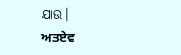ଯାଉ।
ਅਤਏਵ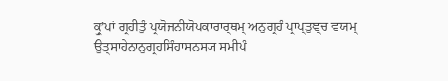ਕ੍ਰੁʼਪਾਂ ਗ੍ਰਹੀਤੁੰ ਪ੍ਰਯੋਜਨੀਯੋਪਕਾਰਾਰ੍ਥਮ੍ ਅਨੁਗ੍ਰਹੰ ਪ੍ਰਾਪ੍ਤੁਞ੍ਚ ਵਯਮ੍ ਉਤ੍ਸਾਹੇਨਾਨੁਗ੍ਰਹਸਿੰਹਾਸਨਸ੍ਯ ਸਮੀਪੰ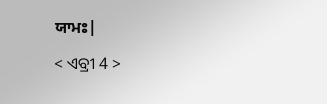ਯਾਮਃ|

< ଏବ୍ରୀ 4 >